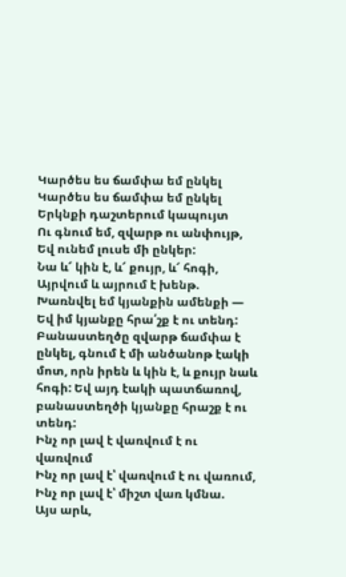Կարծես ես ճամփա եմ ընկել
Կարծես ես ճամփա եմ ընկել
Երկնքի դաշտերում կապույտ
Ու գնում եմ, զվարթ ու անփույթ,
Եվ ունեմ լուսե մի ընկեր:
Նա և՜ կին է, և՜ քույր, և՜ հոգի,
Այրվում և այրում է խենթ.
Խառնվել եմ կյանքին ամենքի —
Եվ իմ կյանքը հրա՛շք է ու տենդ:
Բանաստեղծը զվարթ ճամփա է ընկել, գնում է մի անծանոթ էակի մոտ, որն իրեն և կին է, և քույր նաև հոգի: Եվ այդ էակի պատճառով, բանաստեղծի կյանքը հրաշք է ու տենդ:
Ինչ որ լավ է վառվում է ու վառվում
Ինչ որ լավ է՝ վառվում է ու վառում,
Ինչ որ լավ է՝ միշտ վառ կմնա.
Այս արև,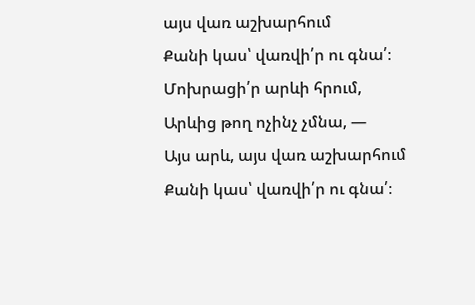այս վառ աշխարհում
Քանի կաս՝ վառվի՛ր ու գնա՛։
Մոխրացի՛ր արևի հրում,
Արևից թող ոչինչ չմնա, —
Այս արև, այս վառ աշխարհում
Քանի կաս՝ վառվի՛ր ու գնա՛։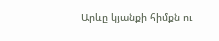Արևը կյանքի հիմքն ու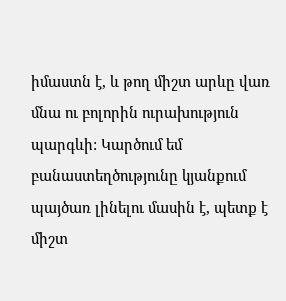իմաստն է, և թող միշտ արևը վառ մնա ու բոլորին ուրախություն պարգևի: Կարծում եմ բանաստեղծությունը կյանքում պայծառ լինելու մասին է, պետք է միշտ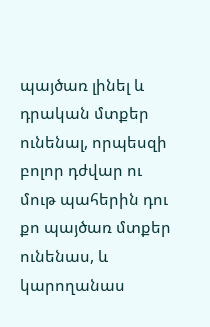պայծառ լինել և դրական մտքեր ունենալ, որպեսզի բոլոր դժվար ու մութ պահերին դու քո պայծառ մտքեր ունենաս, և կարողանաս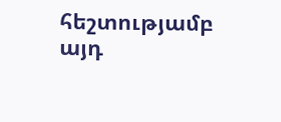հեշտությամբ այդ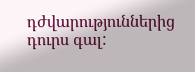դժվարություններից դուրս գալ: